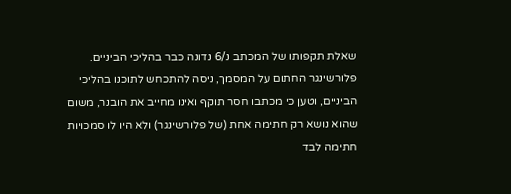שאלת תקפותו של המכתב נ/6 נדונה כבר בהליכי הביניים. פלורשינגר החתום על המסמך, ניסה להתכחש לתוכנו בהליכי הביניים, וטען כי מכתבו חסר תוקף ואינו מחייב את הובנר, משום שהוא נושא רק חתימה אחת (של פלורשינגר) ולא היו לו סמכויות חתימה לבד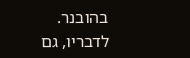בהובנר. לדבריו, גם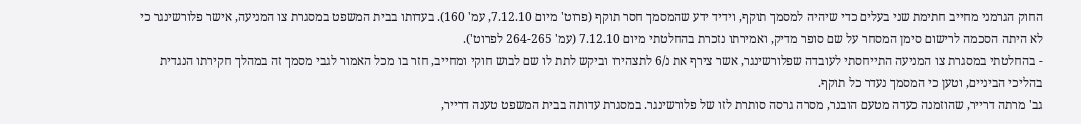החוק הגרמני מחייב חתימת שני בעלים כדי שיהיה למסמך תוקף, וידיד ידע שהמסמך חסר תוקף (פרוט' מיום 7.12.10, עמ' 160). בעדותו בבית המשפט במסגרת צו המניעה, אישר פלורשינגר כי לא היתה הסכמה לרישום סימן המסחר על שם סופר מדיק, ואמירתו נזכרת בהחלטתי מיום 7.12.10 (עמ' 264-265 לפרוט').
- בהחלטתי במסגרת צו המניעה התייחסתי לעובדה שפלורשינגר, אשר צירף את נ/6 לתצהירו וביקש לתת לו שם לבוש חוקי ומחייב, חזר בו מכל האמור לגבי מסמך זה במהלך חקירתו הנגדית בהליכי הביניים, וטען כי המסמך נעדר כל תוקף.
גב' מרתה דרייר, שהוזמנה כעדה מטעם הובנר, מסרה גרסה סותרת לזו של פלורשינגר. במסגרת עדותה בבית המשפט טענה דרייר,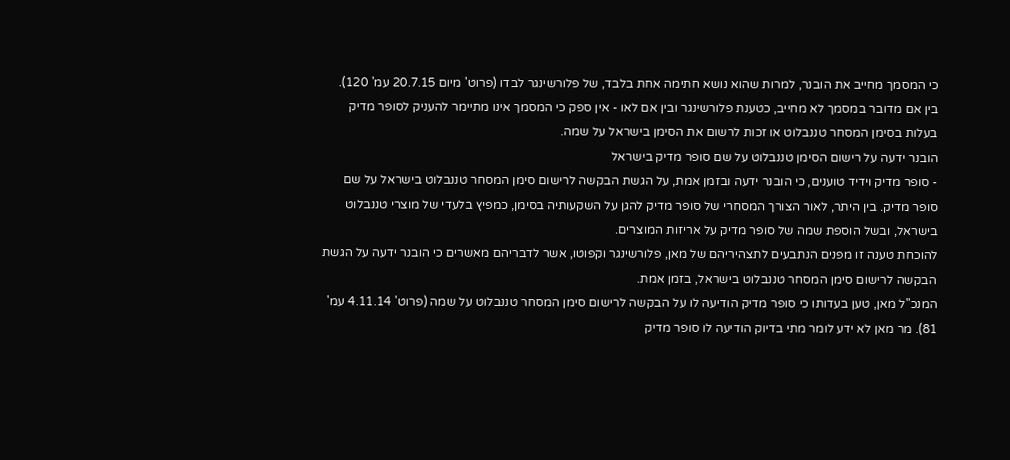כי המסמך מחייב את הובנר, למרות שהוא נושא חתימה אחת בלבד, של פלורשינגר לבדו (פרוט' מיום 20.7.15 עמ' 120).
בין אם מדובר במסמך לא מחייב, כטענת פלורשינגר ובין אם לאו - אין ספק כי המסמך אינו מתיימר להעניק לסופר מדיק בעלות בסימן המסחר טננבלוט או זכות לרשום את הסימן בישראל על שמה.
הובנר ידעה על רישום הסימן טננבלוט על שם סופר מדיק בישראל
- סופר מדיק וידיד טוענים, כי הובנר ידעה ובזמן אמת, על הגשת הבקשה לרישום סימן המסחר טננבלוט בישראל על שם סופר מדיק. בין היתר, לאור הצורך המסחרי של סופר מדיק להגן על השקעותיה בסימן, כמפיץ בלעדי של מוצרי טננבלוט בישראל, ובשל הוספת שמה של סופר מדיק על אריזות המוצרים.
להוכחת טענה זו מפנים הנתבעים לתצהיריהם של מאן, פלורשינגר וקפוטו, אשר לדבריהם מאשרים כי הובנר ידעה על הגשת הבקשה לרישום סימן המסחר טננבלוט בישראל, בזמן אמת.
המנכ"ל מאן, טען בעדותו כי סופר מדיק הודיעה לו על הבקשה לרישום סימן המסחר טננבלוט על שמה (פרוט' 4.11.14 עמ' 81). מר מאן לא ידע לומר מתי בדיוק הודיעה לו סופר מדיק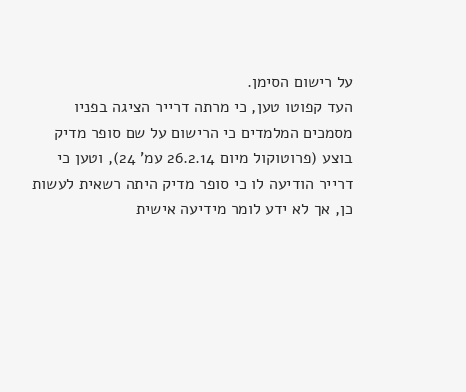על רישום הסימן.
העד קפוטו טען, כי מרתה דרייר הציגה בפניו מסמכים המלמדים כי הרישום על שם סופר מדיק בוצע (פרוטוקול מיום 26.2.14 עמ' 24), וטען כי דרייר הודיעה לו כי סופר מדיק היתה רשאית לעשות כן, אך לא ידע לומר מידיעה אישית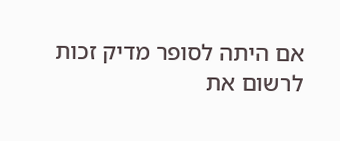אם היתה לסופר מדיק זכות לרשום את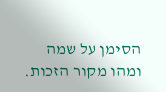הסימן על שמה ומהו מקור הזכות.